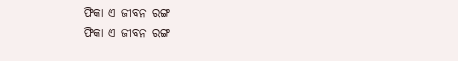ଫିକା ଏ ଜୀବନ ରଙ୍ଗ
ଫିକା ଏ ଜୀବନ ରଙ୍ଗ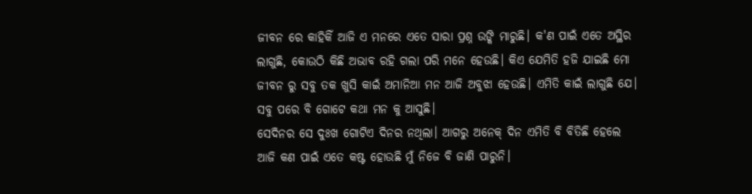ଜୀବନ ରେ କାହିକିଁ ଆଜି ଏ ମନରେ ଏତେ ସାରା ପ୍ରଶ୍ନ ଉଙ୍କି ମାରୁଛି। କ'ଣ ପାଇଁ ଏତେ ଅସ୍ଥିର ଲାଗୁଛି, କୋଉଠି କିଛି ଅଭାବ ରହି ଗଲା ପରି ମନେ ହେଉଛି। କିଏ ଯେମିତି ହଜି ଯାଇଛି ମୋ ଜୀବନ ରୁ ସବୁ ତକ ଖୁସି କାଇଁ ଅମାନିଆ ମନ ଆଜି ଅବୁଝା ହେଉଛି। ଏମିତି କାଇଁ ଲାଗୁଛି ଯେ। ସବୁ ପରେ ବି ଗୋଟେ କଥା ମନ କୁ ଆସୁଛି।
ସେଦିନର ସେ ଦୁଃଖ ଗୋଟିଏ ଦିନର ନଥିଲା। ଆଗରୁ ଅନେକ୍ ଦିନ ଏମିତି ବି ବିତିଛି ହେଲେ ଆଜି କଣ ପାଇଁ ଏତେ କଷ୍ଟ ହୋଉଛି ମୁଁ ନିଜେ ବି ଜାଣି ପାରୁନି।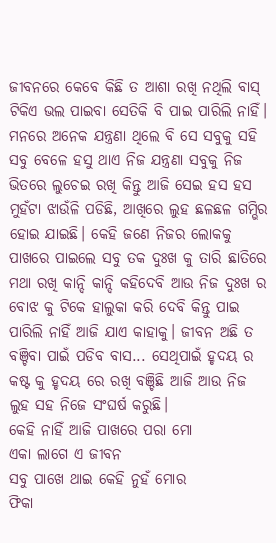ଜୀବନରେ କେବେ କିଛି ତ ଆଶା ରଖି ନଥିଲି ବାସ୍ ଟିକିଏ ଭଲ ପାଇବା ସେତିକି ବି ପାଇ ପାରିଲି ନାହିଁ। ମନରେ ଅନେକ ଯନ୍ତ୍ରଣା ଥିଲେ ବି ସେ ସବୁକୁ ସହି ସବୁ ବେଳେ ହସୁ ଥାଏ ନିଜ ଯନ୍ତ୍ରଣା ସବୁକୁ ନିଜ ଭିତରେ ଲୁଚେଇ ରଖି କିନ୍ତୁ ଆଜି ସେଇ ହସ ହସ ମୁହଁଟା ଝାଉଁଳି ପଡିଛି, ଆଖିରେ ଲୁହ ଛଳଛଳ ଗମ୍ଭିର ହୋଇ ଯାଇଛି। କେହି ଜଣେ ନିଜର ଲୋକକୁ ପାଖରେ ପାଇଲେ ସବୁ ତକ ଦୁଃଖ କୁ ତାରି ଛାତିରେ ମଥା ରଖି କାନ୍ଦି କାନ୍ଦି କହିଦେବି ଆଉ ନିଜ ଦୁଃଖ ର ବୋଝ କୁ ଟିକେ ହାଲୁକା କରି ଦେବି କିନ୍ତୁ ପାଇ ପାରିଲି ନାହିଁ ଆଜି ଯାଏ କାହାକୁ। ଜୀବନ ଅଛି ତ ବଞ୍ଚିବା ପାଇଁ ପଡିବ ବାସ... ସେଥିପାଇଁ ହୃଦୟ ର କଷ୍ଟ କୁ ହୃଦୟ ରେ ରଖି ବଞ୍ଚିଛି ଆଜି ଆଉ ନିଜ ଲୁହ ସହ ନିଜେ ସଂଘର୍ଷ କରୁଛି।
କେହି ନାହିଁ ଆଜି ପାଖରେ ପରା ମୋ
ଏକା ଲାଗେ ଏ ଜୀବନ
ସବୁ ପାଖେ ଥାଇ କେହି ନୁହଁ ମୋର
ଫିକା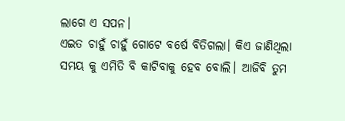ଲାଗେ ଏ ସପନ।
ଏଇତ ଚାହୁଁ ଚାହୁଁ ଗୋଟେ ବର୍ଷେ ବିତିଗଲା। କିଏ ଜାଣିଥିଲା ସମୟ କୁ ଏମିତି ବି କାଟିବାକୁ ହେବ ବୋଲି। ଆଜିବି ତୁମ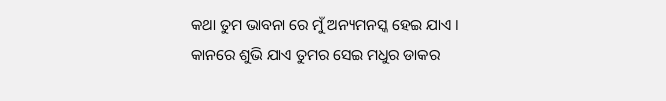କଥା ତୁମ ଭାବନା ରେ ମୁଁ ଅନ୍ୟମନସ୍କ ହେଇ ଯାଏ । କାନରେ ଶୁଭି ଯାଏ ତୁମର ସେଇ ମଧୁର ଡାକର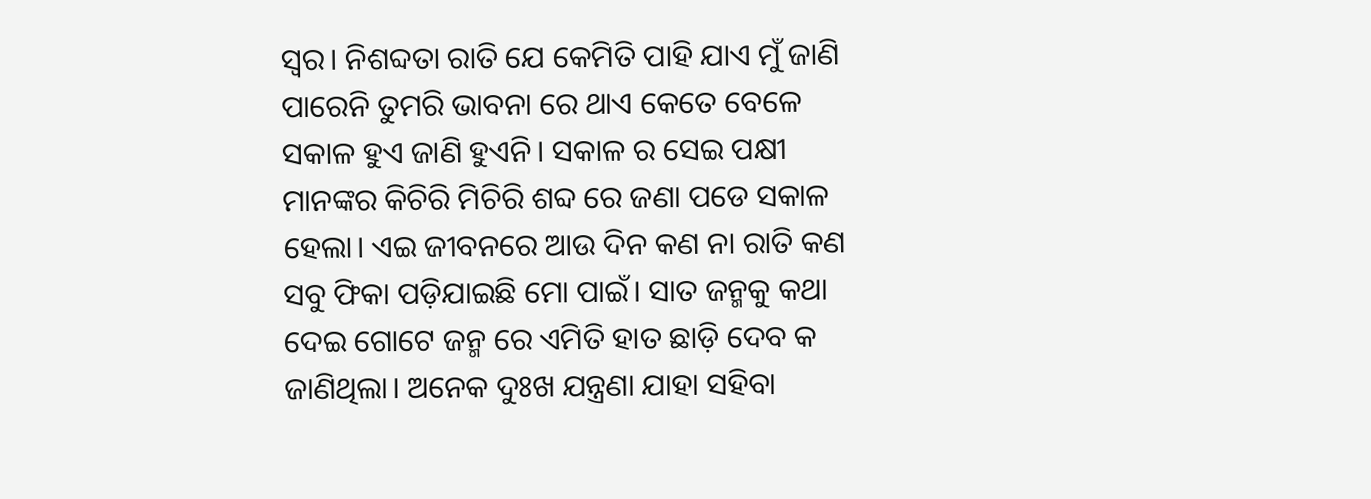ସ୍ଵର। ନିଶବ୍ଦତା ରାତି ଯେ କେମିତି ପାହି ଯାଏ ମୁଁ ଜାଣି ପାରେନି ତୁମରି ଭାବନା ରେ ଥାଏ କେତେ ବେଳେ ସକାଳ ହୁଏ ଜାଣି ହୁଏନି। ସକାଳ ର ସେଇ ପକ୍ଷୀ ମାନଙ୍କର କିଚିରି ମିଚିରି ଶବ୍ଦ ରେ ଜଣା ପଡେ ସକାଳ ହେଲା। ଏଇ ଜୀବନରେ ଆଉ ଦିନ କଣ ନା ରାତି କଣ ସବୁ ଫିକା ପଡ଼ିଯାଇଛି ମୋ ପାଇଁ। ସାତ ଜନ୍ମକୁ କଥା ଦେଇ ଗୋଟେ ଜନ୍ମ ରେ ଏମିତି ହାତ ଛାଡ଼ି ଦେବ କ
ଜାଣିଥିଲା। ଅନେକ ଦୁଃଖ ଯନ୍ତ୍ରଣା ଯାହା ସହିବା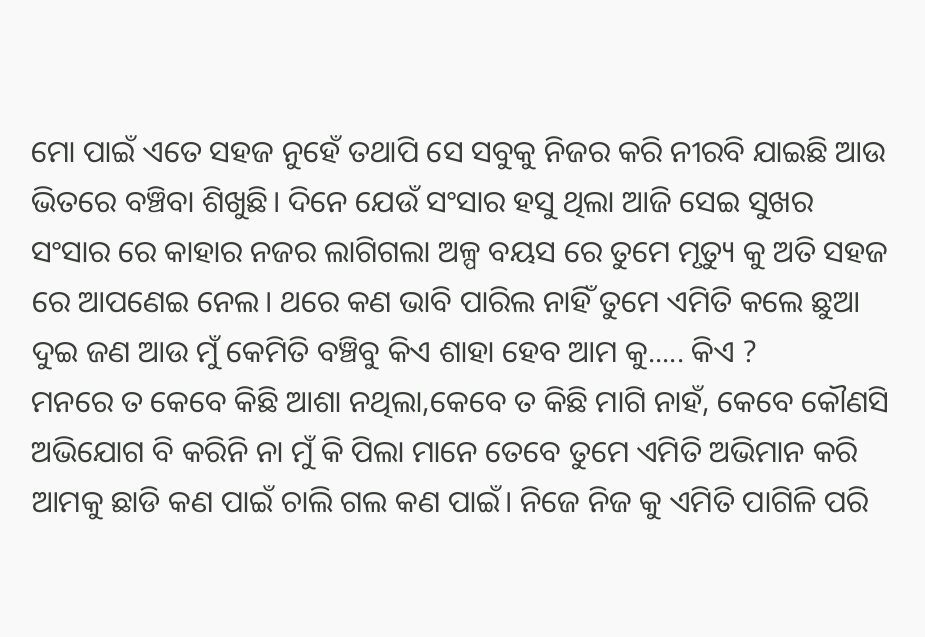ମୋ ପାଇଁ ଏତେ ସହଜ ନୁହେଁ ତଥାପି ସେ ସବୁକୁ ନିଜର କରି ନୀରବି ଯାଇଛି ଆଉ ଭିତରେ ବଞ୍ଚିବା ଶିଖୁଛି। ଦିନେ ଯେଉଁ ସଂସାର ହସୁ ଥିଲା ଆଜି ସେଇ ସୁଖର ସଂସାର ରେ କାହାର ନଜର ଲାଗିଗଲା ଅଳ୍ପ ବୟସ ରେ ତୁମେ ମୃତ୍ୟୁ କୁ ଅତି ସହଜ ରେ ଆପଣେଇ ନେଲ। ଥରେ କଣ ଭାବି ପାରିଲ ନାହିଁ ତୁମେ ଏମିତି କଲେ ଛୁଆ ଦୁଇ ଜଣ ଆଉ ମୁଁ କେମିତି ବଞ୍ଚିବୁ କିଏ ଶାହା ହେବ ଆମ କୁ..... କିଏ ?
ମନରେ ତ କେବେ କିଛି ଆଶା ନଥିଲା,କେବେ ତ କିଛି ମାଗି ନାହଁ, କେବେ କୌଣସି ଅଭିଯୋଗ ବି କରିନି ନା ମୁଁ କି ପିଲା ମାନେ ତେବେ ତୁମେ ଏମିତି ଅଭିମାନ କରି ଆମକୁ ଛାଡି କଣ ପାଇଁ ଚାଲି ଗଲ କଣ ପାଇଁ। ନିଜେ ନିଜ କୁ ଏମିତି ପାଗିଳି ପରି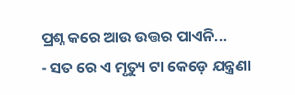ପ୍ରଶ୍ନ କରେ ଆଉ ଉତ୍ତର ପାଏନି...
- ସତ ରେ ଏ ମୃତ୍ୟୁ ଟା କେଡ଼େ ଯନ୍ତ୍ରଣା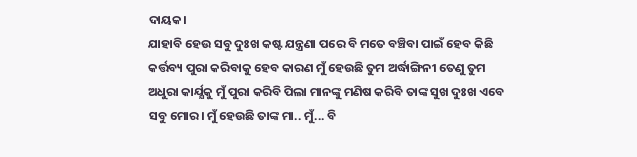ଦାୟକ।
ଯାହାବି ହେଉ ସବୁ ଦୁଃଖ କଷ୍ଟ ଯନ୍ତ୍ରଣା ପରେ ବି ମତେ ବଞ୍ଚିବା ପାଇଁ ହେବ କିଛି କର୍ତ୍ତବ୍ୟ ପୁରା କରିବାକୁ ହେବ କାରଣ ମୁଁ ହେଉଛି ତୁମ ଅର୍ଦ୍ଧାଙ୍ଗିନୀ ତେଣୁ ତୁମ ଅଧୁରା କାର୍ଯ୍ଯକୁ ମୁଁ ପୁରା କରିବି ପିଲା ମାନଙ୍କୁ ମଣିଷ କରିବି ତାଙ୍କ ସୁଖ ଦୁଃଖ ଏବେ ସବୁ ମୋର। ମୁଁ ହେଉଛି ତାଙ୍କ ମା.. ମୁଁ... ବି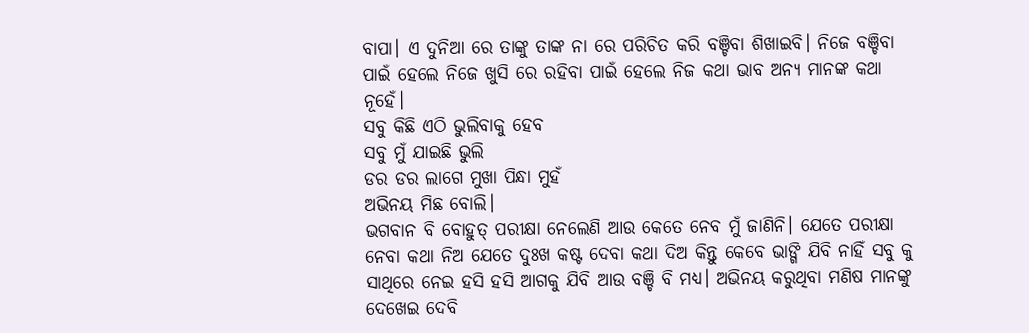ବାପା। ଏ ଦୁନିଆ ରେ ତାଙ୍କୁ ତାଙ୍କ ନା ରେ ପରିଚିତ କରି ବଞ୍ଚିବା ଶିଖାଇବି। ନିଜେ ବଞ୍ଚିବା ପାଇଁ ହେଲେ ନିଜେ ଖୁସି ରେ ରହିବା ପାଇଁ ହେଲେ ନିଜ କଥା ଭାବ ଅନ୍ୟ ମାନଙ୍କ କଥା ନୂହେଁ।
ସବୁ କିଛି ଏଠି ଭୁଲିବାକୁ ହେବ
ସବୁ ମୁଁ ଯାଇଛି ଭୁଲି
ଡର ଡର ଲାଗେ ମୁଖା ପିନ୍ଧା ମୁହଁ
ଅଭିନୟ ମିଛ ବୋଲି।
ଭଗବାନ ବି ବୋହୁତ୍ ପରୀକ୍ଷା ନେଲେଣି ଆଉ କେତେ ନେବ ମୁଁ ଜାଣିନି। ଯେତେ ପରୀକ୍ଷା ନେବା କଥା ନିଅ ଯେତେ ଦୁଃଖ କଷ୍ଟ ଦେବା କଥା ଦିଅ କିନ୍ତୁ କେବେ ଭାଙ୍ଗି ଯିବି ନାହିଁ ସବୁ କୁ ସାଥିରେ ନେଇ ହସି ହସି ଆଗକୁ ଯିବି ଆଉ ବଞ୍ଚି ବି ମଧ୍ଯ। ଅଭିନୟ କରୁଥିବା ମଣିଷ ମାନଙ୍କୁ ଦେଖେଇ ଦେବି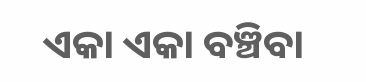ଏକା ଏକା ବଞ୍ଚିବା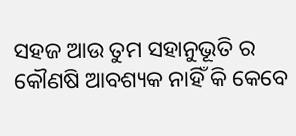ସହଜ ଆଉ ତୁମ ସହାନୁଭୂତି ର କୌଣଷି ଆବଶ୍ୟକ ନାହିଁ କି କେବେ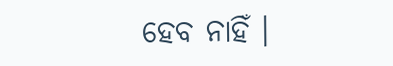ହେବ ନାହିଁ ।